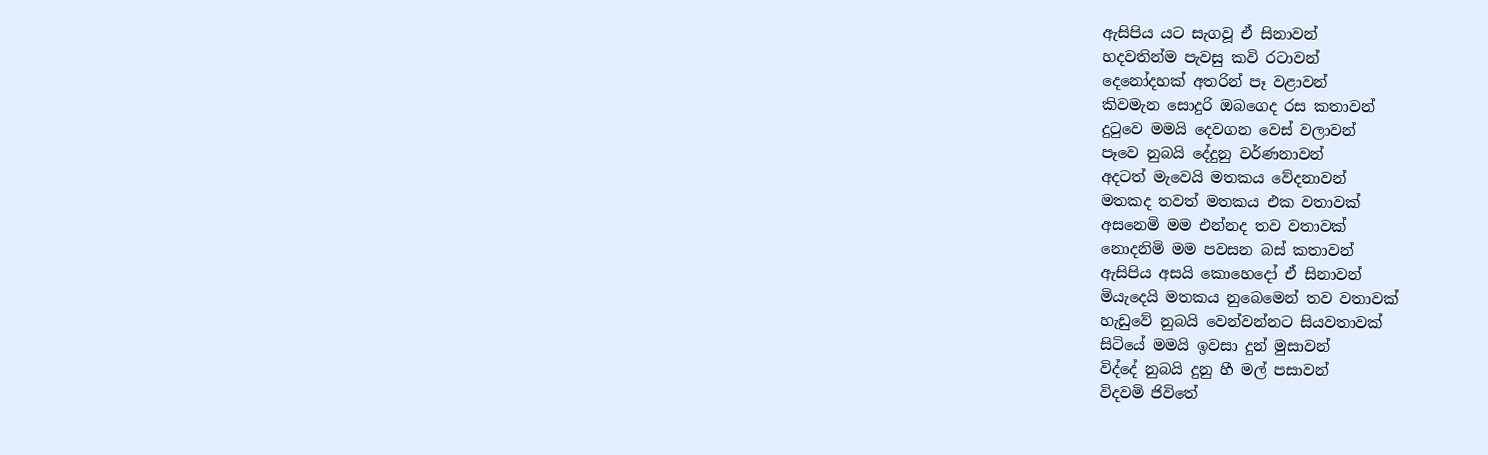ඇසිපිය යට සැගවූ ඒ සිනාවන්
හදවතින්ම පැවසු කවි රටාවන්
දෙනෝදහක් අතරින් පෑ වළාවන්
කිවමැන සොදුරි ඔබගෙද රස කතාවන්
දුටුවෙ මමයි දෙවගන වෙස් වලාවන්
පෑවෙ නුබයි දේදුනු වර්ණනාවන්
අදටත් මැවෙයි මතකය වේදනාවන්
මතකද තවත් මතකය එක වතාවක්
අසනෙමි මම එන්නද තව වතාවක්
නොදනිමි මම පවසන බස් කතාවන්
ඇසිපිය අසයි කොහෙදෝ ඒ සිනාවන්
මියැදෙයි මතකය නුබෙමෙන් තව වතාවක්
හැඩුවේ නුබයි වෙන්වන්නට සියවතාවක්
සිටියේ මමයි ඉවසා දුන් මුසාවන්
විද්දේ නුබයි දුනු හී මල් පසාවන්
විදවමි ජිවිතේ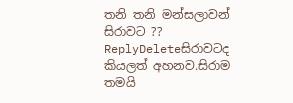තනි තනි මන්සලාවන්
සිරාවට ??
ReplyDeleteසිරාවටද කියලත් අහනව.සිරාම තමයි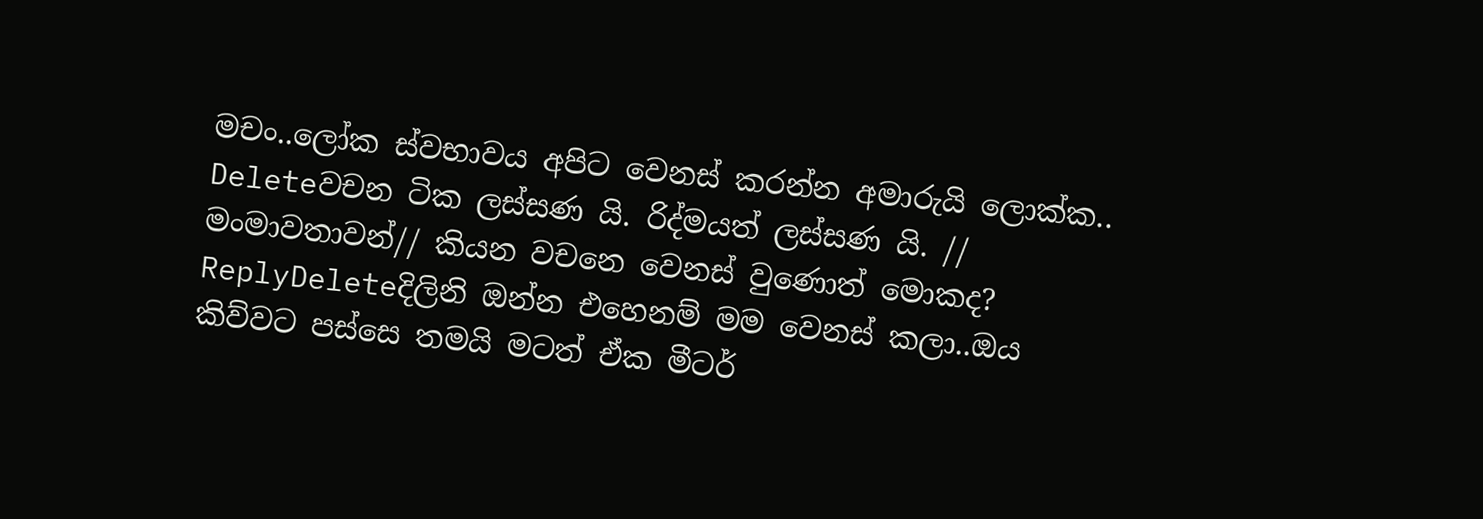මචං..ලෝක ස්වභාවය අපිට වෙනස් කරන්න අමාරුයි ලොක්ක..
Deleteවචන ටික ලස්සණ යි. රිද්මයත් ලස්සණ යි. // මංමාවතාවන්// කියන වචනෙ වෙනස් වුණොත් මොකද?
ReplyDeleteදිලිනි ඔන්න එහෙනම් මම වෙනස් කලා..ඔය කිව්වට පස්සෙ තමයි මටත් ඒක මීටර්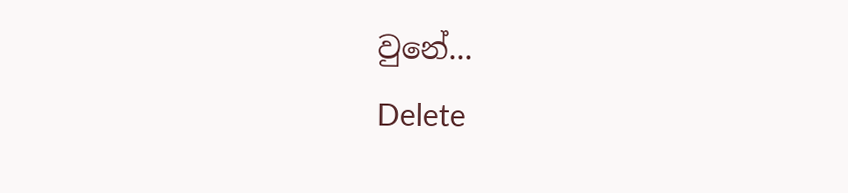වුනේ...
Delete